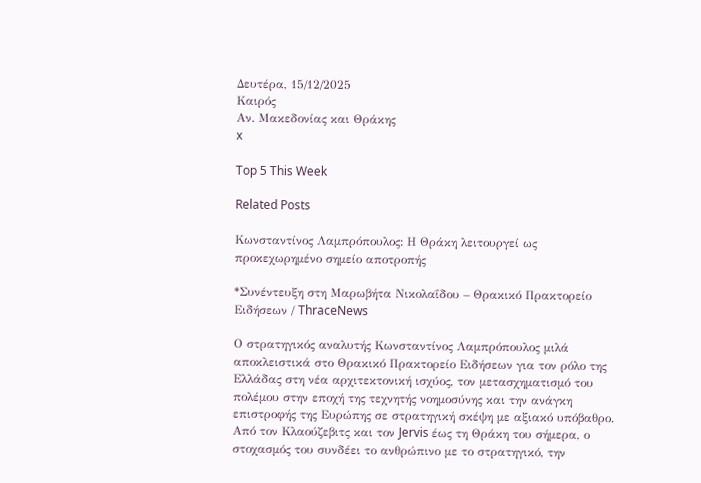Δευτέρα, 15/12/2025
Καιρός
Αν. Μακεδονίας και Θράκης
x

Top 5 This Week

Related Posts

Κωνσταντίνος Λαμπρόπουλος: Η Θράκη λειτουργεί ως προκεχωρημένο σημείο αποτροπής

*Συνέντευξη στη Μαρωβήτα Νικολαΐδου – Θρακικό Πρακτορείο Ειδήσεων / ThraceNews

Ο στρατηγικός αναλυτής Κωνσταντίνος Λαμπρόπουλος μιλά αποκλειστικά στο Θρακικό Πρακτορείο Ειδήσεων για τον ρόλο της Ελλάδας στη νέα αρχιτεκτονική ισχύος, τον μετασχηματισμό του πολέμου στην εποχή της τεχνητής νοημοσύνης και την ανάγκη επιστροφής της Ευρώπης σε στρατηγική σκέψη με αξιακό υπόβαθρο.
Από τον Κλαούζεβιτς και τον Jervis έως τη Θράκη του σήμερα, ο στοχασμός του συνδέει το ανθρώπινο με το στρατηγικό, την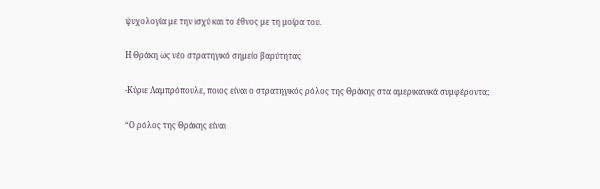ψυχολογία με την ισχύ και το έθνος με τη μοίρα του.

Η Θράκη ως νέο στρατηγικό σημείο βαρύτητας

-Κύριε Λαμπρόπουλε, ποιος είναι ο στρατηγικός ρόλος της Θράκης στα αμερικανικά συμφέροντα;

“Ο ρόλος της Θράκης είναι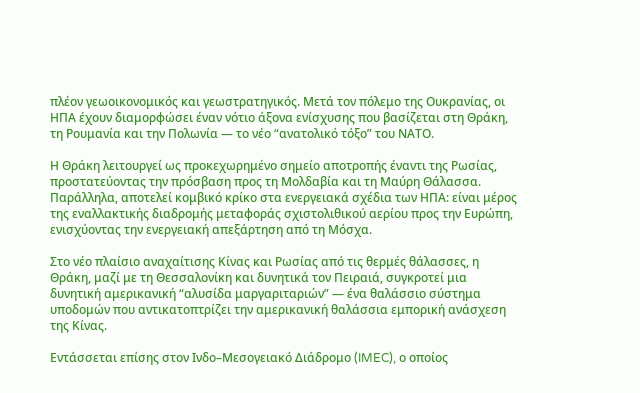πλέον γεωοικονομικός και γεωστρατηγικός. Μετά τον πόλεμο της Ουκρανίας, οι ΗΠΑ έχουν διαμορφώσει έναν νότιο άξονα ενίσχυσης που βασίζεται στη Θράκη, τη Ρουμανία και την Πολωνία — το νέο “ανατολικό τόξο” του ΝΑΤΟ.

Η Θράκη λειτουργεί ως προκεχωρημένο σημείο αποτροπής έναντι της Ρωσίας, προστατεύοντας την πρόσβαση προς τη Μολδαβία και τη Μαύρη Θάλασσα. Παράλληλα, αποτελεί κομβικό κρίκο στα ενεργειακά σχέδια των ΗΠΑ: είναι μέρος της εναλλακτικής διαδρομής μεταφοράς σχιστολιθικού αερίου προς την Ευρώπη, ενισχύοντας την ενεργειακή απεξάρτηση από τη Μόσχα.

Στο νέο πλαίσιο αναχαίτισης Κίνας και Ρωσίας από τις θερμές θάλασσες, η Θράκη, μαζί με τη Θεσσαλονίκη και δυνητικά τον Πειραιά, συγκροτεί μια δυνητική αμερικανική “αλυσίδα μαργαριταριών” — ένα θαλάσσιο σύστημα υποδομών που αντικατοπτρίζει την αμερικανική θαλάσσια εμπορική ανάσχεση της Κίνας.

Εντάσσεται επίσης στον Ινδο–Μεσογειακό Διάδρομο (IMEC), ο οποίος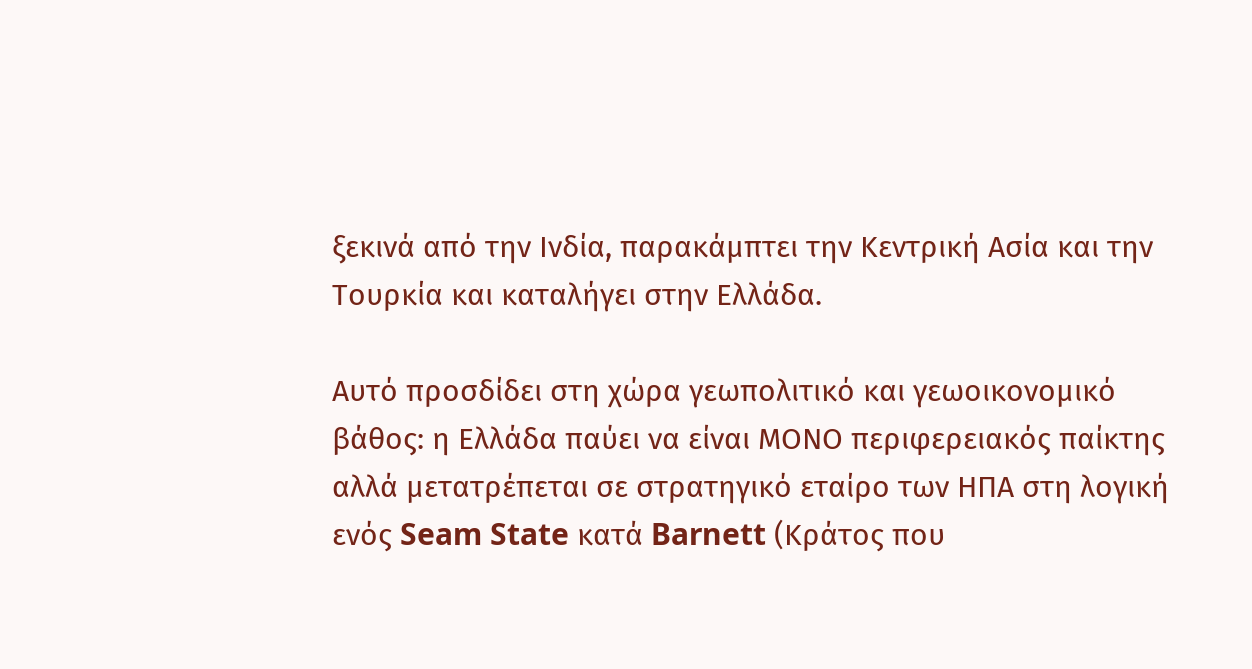ξεκινά από την Ινδία, παρακάμπτει την Κεντρική Ασία και την Τουρκία και καταλήγει στην Ελλάδα.

Αυτό προσδίδει στη χώρα γεωπολιτικό και γεωοικονομικό βάθος: η Ελλάδα παύει να είναι ΜΟΝΟ περιφερειακός παίκτης αλλά μετατρέπεται σε στρατηγικό εταίρο των ΗΠΑ στη λογική ενός Seam State κατά Barnett (Κράτος που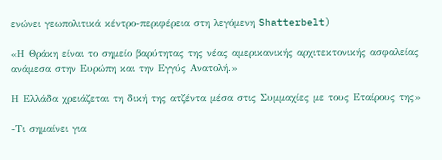ενώνει γεωπολιτικά κέντρο-περιφέρεια στη λεγόμενη Shatterbelt)

«Η Θράκη είναι το σημείο βαρύτητας της νέας αμερικανικής αρχιτεκτονικής ασφαλείας ανάμεσα στην Ευρώπη και την Εγγύς Ανατολή.»

Η Ελλάδα χρειάζεται τη δική της ατζέντα μέσα στις Συμμαχίες με τους Εταίρους της»

-Τι σημαίνει για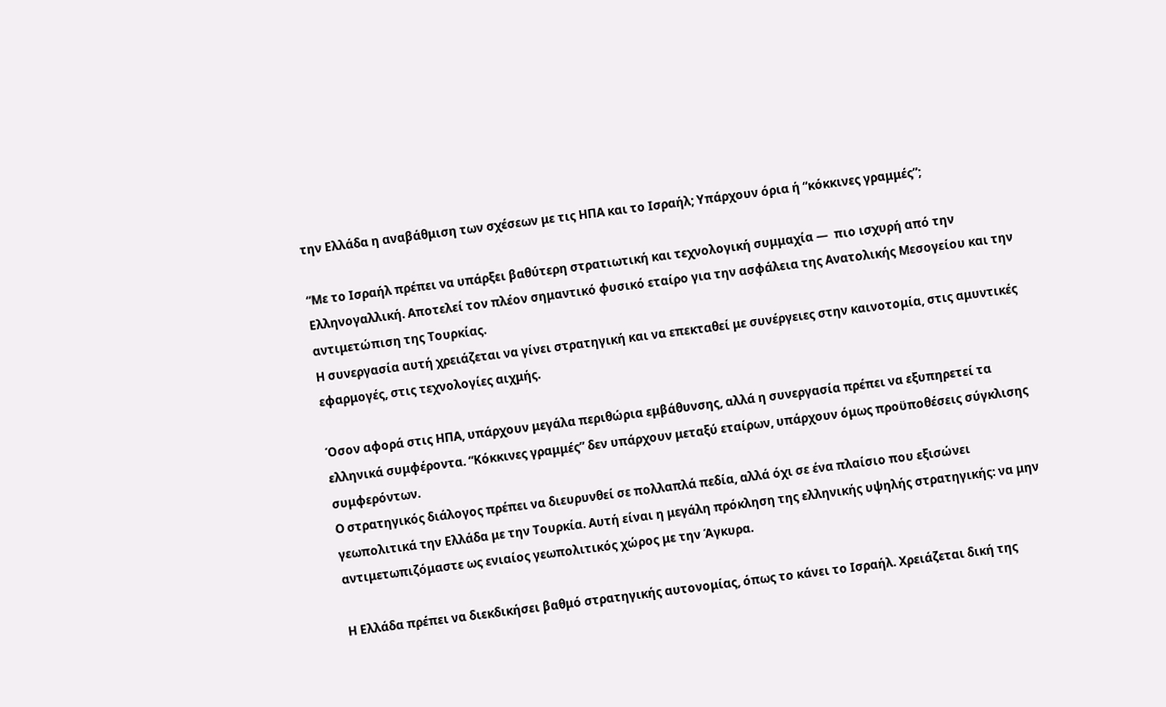την Ελλάδα η αναβάθμιση των σχέσεων με τις ΗΠΑ και το Ισραήλ; Υπάρχουν όρια ή “κόκκινες γραμμές”;

“Με το Ισραήλ πρέπει να υπάρξει βαθύτερη στρατιωτική και τεχνολογική συμμαχία —  πιο ισχυρή από την Ελληνογαλλική. Αποτελεί τον πλέον σημαντικό φυσικό εταίρο για την ασφάλεια της Ανατολικής Μεσογείου και την αντιμετώπιση της Τουρκίας.
Η συνεργασία αυτή χρειάζεται να γίνει στρατηγική και να επεκταθεί με συνέργειες στην καινοτομία, στις αμυντικές εφαρμογές, στις τεχνολογίες αιχμής.

Όσον αφορά στις ΗΠΑ, υπάρχουν μεγάλα περιθώρια εμβάθυνσης, αλλά η συνεργασία πρέπει να εξυπηρετεί τα ελληνικά συμφέροντα. “Κόκκινες γραμμές” δεν υπάρχουν μεταξύ εταίρων, υπάρχουν όμως προϋποθέσεις σύγκλισης  συμφερόντων.
Ο στρατηγικός διάλογος πρέπει να διευρυνθεί σε πολλαπλά πεδία, αλλά όχι σε ένα πλαίσιο που εξισώνει γεωπολιτικά την Ελλάδα με την Τουρκία. Αυτή είναι η μεγάλη πρόκληση της ελληνικής υψηλής στρατηγικής: να μην αντιμετωπιζόμαστε ως ενιαίος γεωπολιτικός χώρος με την Άγκυρα.

Η Ελλάδα πρέπει να διεκδικήσει βαθμό στρατηγικής αυτονομίας, όπως το κάνει το Ισραήλ. Χρειάζεται δική της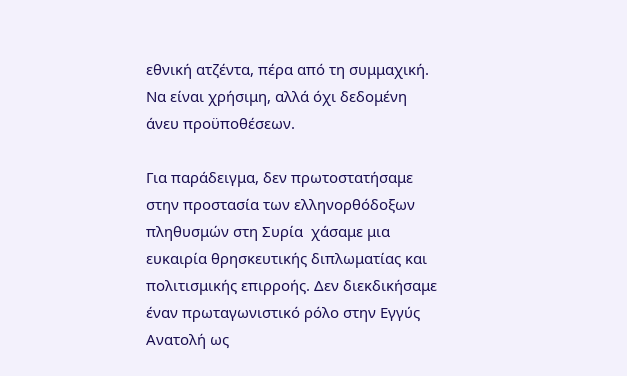εθνική ατζέντα, πέρα από τη συμμαχική. Να είναι χρήσιμη, αλλά όχι δεδομένη άνευ προϋποθέσεων.

Για παράδειγμα, δεν πρωτοστατήσαμε  στην προστασία των ελληνορθόδοξων πληθυσμών στη Συρία  χάσαμε μια ευκαιρία θρησκευτικής διπλωματίας και πολιτισμικής επιρροής. Δεν διεκδικήσαμε έναν πρωταγωνιστικό ρόλο στην Εγγύς Ανατολή ως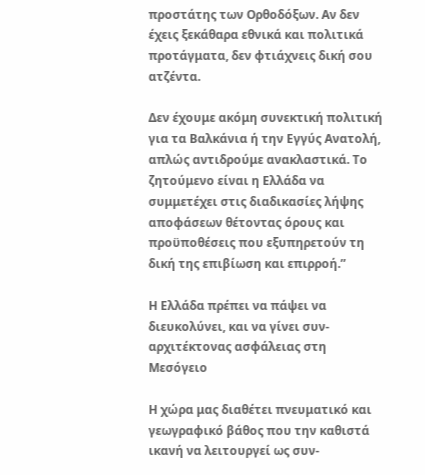προστάτης των Ορθοδόξων. Αν δεν έχεις ξεκάθαρα εθνικά και πολιτικά προτάγματα, δεν φτιάχνεις δική σου ατζέντα.

Δεν έχουμε ακόμη συνεκτική πολιτική για τα Βαλκάνια ή την Εγγύς Ανατολή, απλώς αντιδρούμε ανακλαστικά. Το ζητούμενο είναι η Ελλάδα να συμμετέχει στις διαδικασίες λήψης αποφάσεων θέτοντας όρους και προϋποθέσεις που εξυπηρετούν τη δική της επιβίωση και επιρροή.”

Η Ελλάδα πρέπει να πάψει να διευκολύνει, και να γίνει συν-αρχιτέκτονας ασφάλειας στη Μεσόγειο

Η χώρα μας διαθέτει πνευματικό και γεωγραφικό βάθος που την καθιστά ικανή να λειτουργεί ως συν-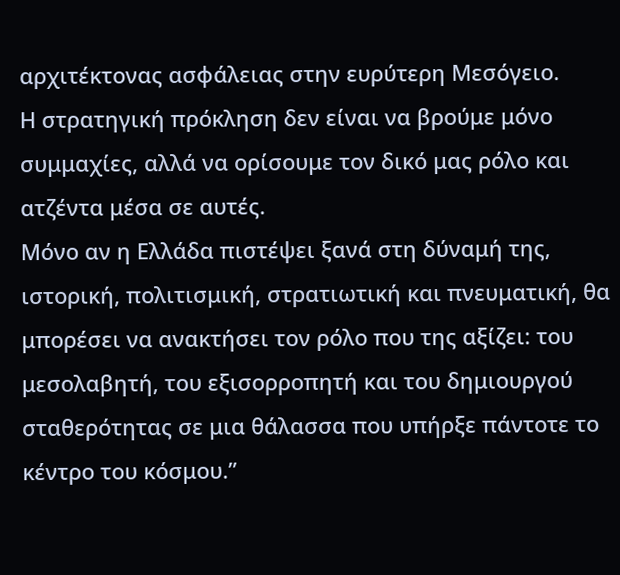αρχιτέκτονας ασφάλειας στην ευρύτερη Μεσόγειο.
Η στρατηγική πρόκληση δεν είναι να βρούμε μόνο συμμαχίες, αλλά να ορίσουμε τον δικό μας ρόλο και ατζέντα μέσα σε αυτές.
Μόνο αν η Ελλάδα πιστέψει ξανά στη δύναμή της, ιστορική, πολιτισμική, στρατιωτική και πνευματική, θα μπορέσει να ανακτήσει τον ρόλο που της αξίζει: του μεσολαβητή, του εξισορροπητή και του δημιουργού σταθερότητας σε μια θάλασσα που υπήρξε πάντοτε το κέντρο του κόσμου.”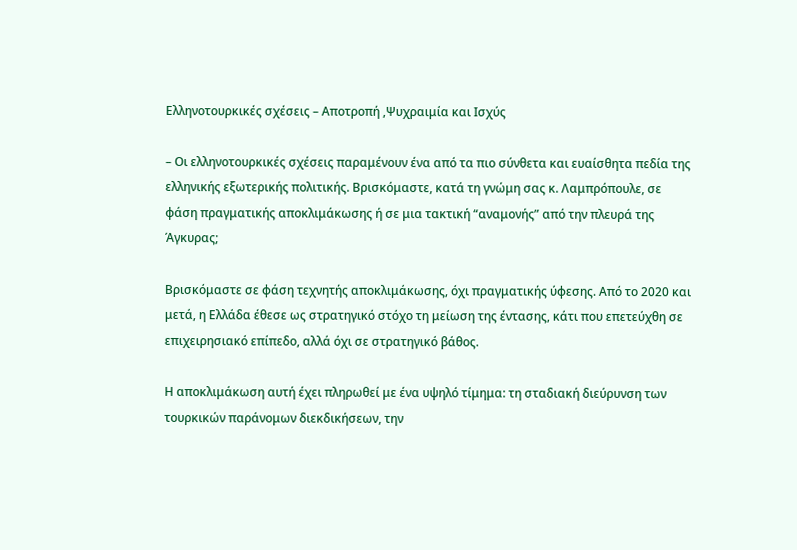Ελληνοτουρκικές σχέσεις – Αποτροπή ,Ψυχραιμία και Ισχύς

– Οι ελληνοτουρκικές σχέσεις παραμένουν ένα από τα πιο σύνθετα και ευαίσθητα πεδία της ελληνικής εξωτερικής πολιτικής. Βρισκόμαστε, κατά τη γνώμη σας κ. Λαμπρόπουλε, σε φάση πραγματικής αποκλιμάκωσης ή σε μια τακτική “αναμονής” από την πλευρά της Άγκυρας;

Βρισκόμαστε σε φάση τεχνητής αποκλιμάκωσης, όχι πραγματικής ύφεσης. Από το 2020 και μετά, η Ελλάδα έθεσε ως στρατηγικό στόχο τη μείωση της έντασης, κάτι που επετεύχθη σε επιχειρησιακό επίπεδο, αλλά όχι σε στρατηγικό βάθος.

Η αποκλιμάκωση αυτή έχει πληρωθεί με ένα υψηλό τίμημα: τη σταδιακή διεύρυνση των τουρκικών παράνομων διεκδικήσεων, την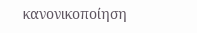κανονικοποίηση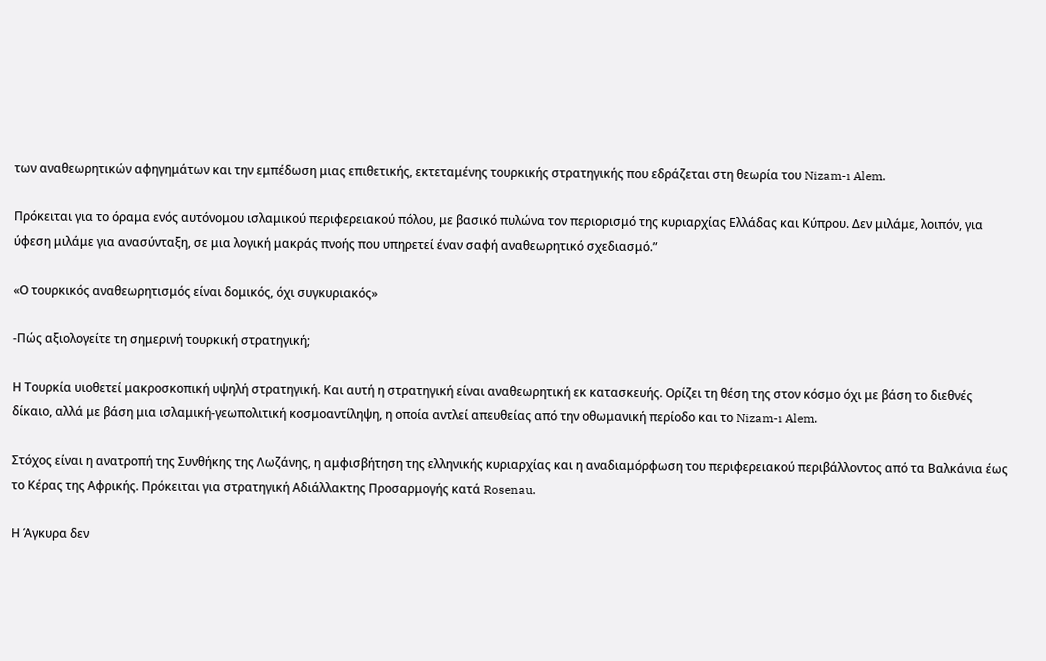των αναθεωρητικών αφηγημάτων και την εμπέδωση μιας επιθετικής, εκτεταμένης τουρκικής στρατηγικής που εδράζεται στη θεωρία του Nizam-ı Alem.

Πρόκειται για το όραμα ενός αυτόνομου ισλαμικού περιφερειακού πόλου, με βασικό πυλώνα τον περιορισμό της κυριαρχίας Ελλάδας και Κύπρου. Δεν μιλάμε, λοιπόν, για ύφεση μιλάμε για ανασύνταξη, σε μια λογική μακράς πνοής που υπηρετεί έναν σαφή αναθεωρητικό σχεδιασμό.”

«Ο τουρκικός αναθεωρητισμός είναι δομικός, όχι συγκυριακός»

-Πώς αξιολογείτε τη σημερινή τουρκική στρατηγική;

Η Τουρκία υιοθετεί μακροσκοπική υψηλή στρατηγική. Και αυτή η στρατηγική είναι αναθεωρητική εκ κατασκευής. Ορίζει τη θέση της στον κόσμο όχι με βάση το διεθνές δίκαιο, αλλά με βάση μια ισλαμική-γεωπολιτική κοσμοαντίληψη, η οποία αντλεί απευθείας από την οθωμανική περίοδο και το Nizam-ı Alem.

Στόχος είναι η ανατροπή της Συνθήκης της Λωζάνης, η αμφισβήτηση της ελληνικής κυριαρχίας και η αναδιαμόρφωση του περιφερειακού περιβάλλοντος από τα Βαλκάνια έως το Κέρας της Αφρικής. Πρόκειται για στρατηγική Aδιάλλακτης Προσαρμογής κατά Rosenau.

Η Άγκυρα δεν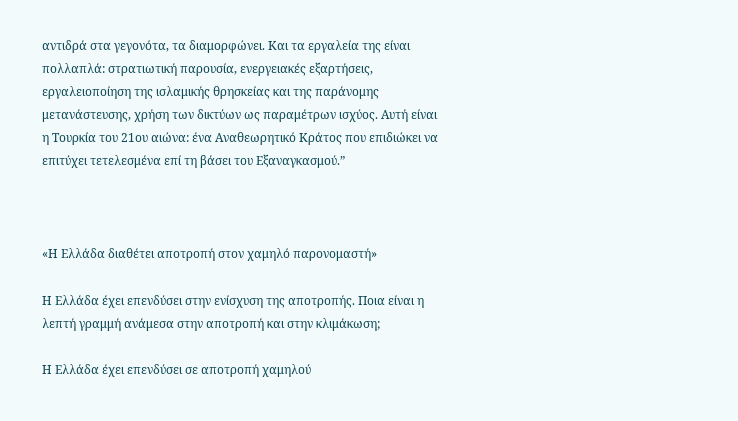αντιδρά στα γεγονότα, τα διαμορφώνει. Και τα εργαλεία της είναι πολλαπλά: στρατιωτική παρουσία, ενεργειακές εξαρτήσεις, εργαλειοποίηση της ισλαμικής θρησκείας και της παράνομης μετανάστευσης, χρήση των δικτύων ως παραμέτρων ισχύος. Αυτή είναι η Τουρκία του 21ου αιώνα: ένα Αναθεωρητικό Κράτος που επιδιώκει να επιτύχει τετελεσμένα επί τη βάσει του Εξαναγκασμού.”



«Η Ελλάδα διαθέτει αποτροπή στον χαμηλό παρονομαστή»

Η Ελλάδα έχει επενδύσει στην ενίσχυση της αποτροπής. Ποια είναι η λεπτή γραμμή ανάμεσα στην αποτροπή και στην κλιμάκωση;

Η Ελλάδα έχει επενδύσει σε αποτροπή χαμηλού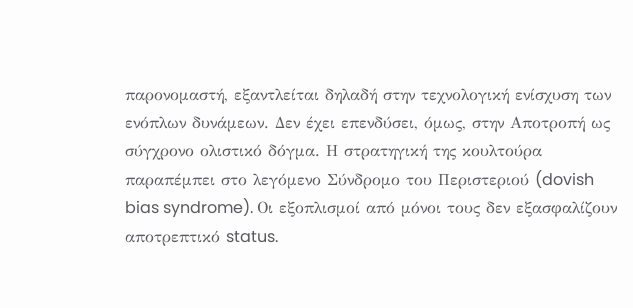παρονομαστή, εξαντλείται δηλαδή στην τεχνολογική ενίσχυση των ενόπλων δυνάμεων. Δεν έχει επενδύσει, όμως, στην Αποτροπή ως σύγχρονο ολιστικό δόγμα. Η στρατηγική της κουλτούρα παραπέμπει στο λεγόμενο Σύνδρομο του Περιστεριού (dovish bias syndrome). Οι εξοπλισμοί από μόνοι τους δεν εξασφαλίζουν αποτρεπτικό status.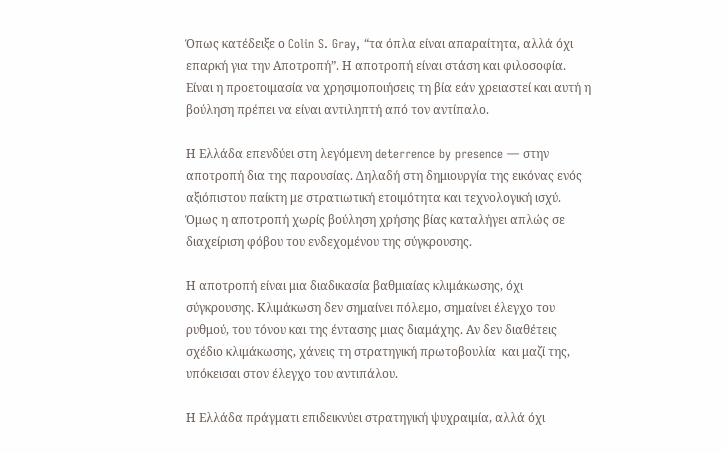Όπως κατέδειξε ο Colin S. Gray, “τα όπλα είναι απαραίτητα, αλλά όχι επαρκή για την Αποτροπή”. Η αποτροπή είναι στάση και φιλοσοφία. Είναι η προετοιμασία να χρησιμοποιήσεις τη βία εάν χρειαστεί και αυτή η βούληση πρέπει να είναι αντιληπτή από τον αντίπαλο.

Η Ελλάδα επενδύει στη λεγόμενη deterrence by presence — στην αποτροπή δια της παρουσίας. Δηλαδή στη δημιουργία της εικόνας ενός αξιόπιστου παίκτη με στρατιωτική ετοιμότητα και τεχνολογική ισχύ. Όμως η αποτροπή χωρίς βούληση χρήσης βίας καταλήγει απλώς σε διαχείριση φόβου του ενδεχομένου της σύγκρουσης.

Η αποτροπή είναι μια διαδικασία βαθμιαίας κλιμάκωσης, όχι σύγκρουσης. Κλιμάκωση δεν σημαίνει πόλεμο, σημαίνει έλεγχο του ρυθμού, του τόνου και της έντασης μιας διαμάχης. Αν δεν διαθέτεις σχέδιο κλιμάκωσης, χάνεις τη στρατηγική πρωτοβουλία  και μαζί της, υπόκεισαι στον έλεγχο του αντιπάλου.

Η Ελλάδα πράγματι επιδεικνύει στρατηγική ψυχραιμία, αλλά όχι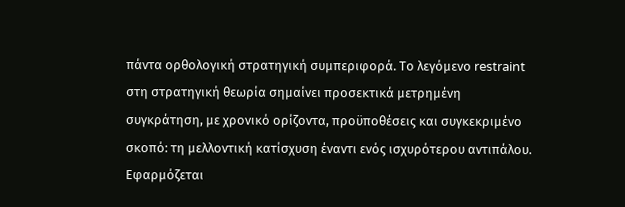πάντα ορθολογική στρατηγική συμπεριφορά. Το λεγόμενο restraint στη στρατηγική θεωρία σημαίνει προσεκτικά μετρημένη συγκράτηση, με χρονικό ορίζοντα, προϋποθέσεις και συγκεκριμένο σκοπό: τη μελλοντική κατίσχυση έναντι ενός ισχυρότερου αντιπάλου.
Εφαρμόζεται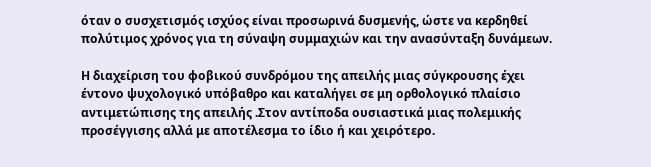όταν ο συσχετισμός ισχύος είναι προσωρινά δυσμενής, ώστε να κερδηθεί πολύτιμος χρόνος για τη σύναψη συμμαχιών και την ανασύνταξη δυνάμεων.

Η διαχείριση του φοβικού συνδρόμου της απειλής μιας σύγκρουσης έχει έντονο ψυχολογικό υπόβαθρο και καταλήγει σε μη ορθολογικό πλαίσιο αντιμετώπισης της απειλής .Στον αντίποδα ουσιαστικά μιας πολεμικής προσέγγισης αλλά με αποτέλεσμα το ίδιο ή και χειρότερο.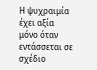Η ψυχραιμία έχει αξία μόνο όταν εντάσσεται σε σχέδιο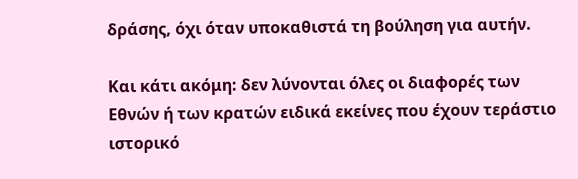δράσης, όχι όταν υποκαθιστά τη βούληση για αυτήν.

Και κάτι ακόμη: δεν λύνονται όλες οι διαφορές των Εθνών ή των κρατών ειδικά εκείνες που έχουν τεράστιο ιστορικό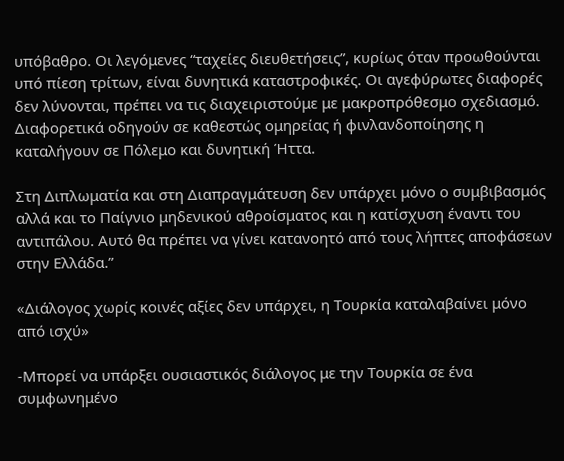υπόβαθρο. Οι λεγόμενες “ταχείες διευθετήσεις”, κυρίως όταν προωθούνται υπό πίεση τρίτων, είναι δυνητικά καταστροφικές. Οι αγεφύρωτες διαφορές δεν λύνονται, πρέπει να τις διαχειριστούμε με μακροπρόθεσμο σχεδιασμό. Διαφορετικά οδηγούν σε καθεστώς ομηρείας ή φινλανδοποίησης η καταλήγουν σε Πόλεμο και δυνητική Ήττα.

Στη Διπλωματία και στη Διαπραγμάτευση δεν υπάρχει μόνο ο συμβιβασμός αλλά και το Παίγνιο μηδενικού αθροίσματος και η κατίσχυση έναντι του αντιπάλου. Αυτό θα πρέπει να γίνει κατανοητό από τους λήπτες αποφάσεων στην Ελλάδα.”

«Διάλογος χωρίς κοινές αξίες δεν υπάρχει, η Τουρκία καταλαβαίνει μόνο από ισχύ»

-Μπορεί να υπάρξει ουσιαστικός διάλογος με την Τουρκία σε ένα συμφωνημένο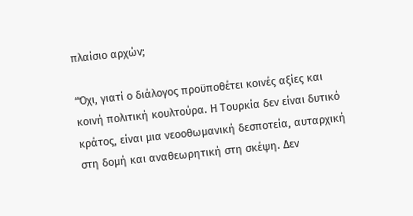πλαίσιο αρχών;

“Όχι, γιατί ο διάλογος προϋποθέτει κοινές αξίες και κοινή πολιτική κουλτούρα. Η Τουρκία δεν είναι δυτικό κράτος, είναι μια νεοοθωμανική δεσποτεία, αυταρχική στη δομή και αναθεωρητική στη σκέψη. Δεν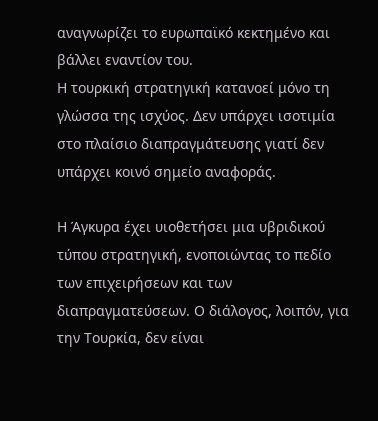αναγνωρίζει το ευρωπαϊκό κεκτημένο και βάλλει εναντίον του.
Η τουρκική στρατηγική κατανοεί μόνο τη γλώσσα της ισχύος. Δεν υπάρχει ισοτιμία στο πλαίσιο διαπραγμάτευσης γιατί δεν υπάρχει κοινό σημείο αναφοράς.

Η Άγκυρα έχει υιοθετήσει μια υβριδικού τύπου στρατηγική, ενοποιώντας το πεδίο των επιχειρήσεων και των διαπραγματεύσεων. Ο διάλογος, λοιπόν, για την Τουρκία, δεν είναι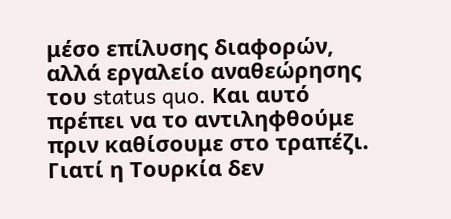μέσο επίλυσης διαφορών, αλλά εργαλείο αναθεώρησης του status quo. Και αυτό πρέπει να το αντιληφθούμε πριν καθίσουμε στο τραπέζι. Γιατί η Τουρκία δεν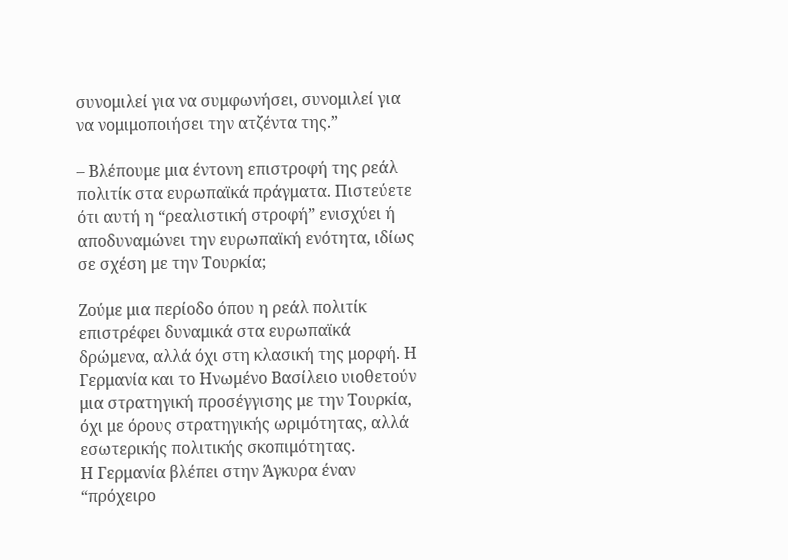συνομιλεί για να συμφωνήσει, συνομιλεί για να νομιμοποιήσει την ατζέντα της.”

– Βλέπουμε μια έντονη επιστροφή της ρεάλ πολιτίκ στα ευρωπαϊκά πράγματα. Πιστεύετε ότι αυτή η “ρεαλιστική στροφή” ενισχύει ή αποδυναμώνει την ευρωπαϊκή ενότητα, ιδίως σε σχέση με την Τουρκία;

Ζούμε μια περίοδο όπου η ρεάλ πολιτίκ επιστρέφει δυναμικά στα ευρωπαϊκά δρώμενα, αλλά όχι στη κλασική της μορφή. Η Γερμανία και το Ηνωμένο Βασίλειο υιοθετούν μια στρατηγική προσέγγισης με την Τουρκία, όχι με όρους στρατηγικής ωριμότητας, αλλά εσωτερικής πολιτικής σκοπιμότητας.
Η Γερμανία βλέπει στην Άγκυρα έναν “πρόχειρο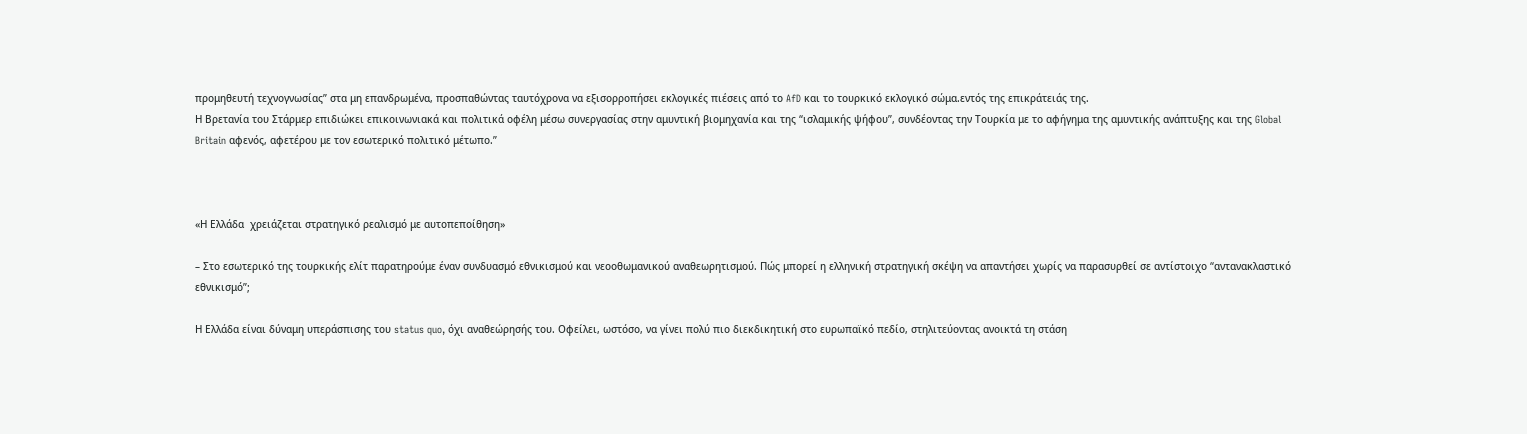προμηθευτή τεχνογνωσίας” στα μη επανδρωμένα, προσπαθώντας ταυτόχρονα να εξισορροπήσει εκλογικές πιέσεις από το AfD και το τουρκικό εκλογικό σώμα.εντός της επικράτειάς της.
Η Βρετανία του Στάρμερ επιδιώκει επικοινωνιακά και πολιτικά οφέλη μέσω συνεργασίας στην αμυντική βιομηχανία και της “ισλαμικής ψήφου”, συνδέοντας την Τουρκία με το αφήγημα της αμυντικής ανάπτυξης και της Global Britain αφενός, αφετέρου με τον εσωτερικό πολιτικό μέτωπο.”



«Η Ελλάδα  χρειάζεται στρατηγικό ρεαλισμό με αυτοπεποίθηση»

– Στο εσωτερικό της τουρκικής ελίτ παρατηρούμε έναν συνδυασμό εθνικισμού και νεοοθωμανικού αναθεωρητισμού. Πώς μπορεί η ελληνική στρατηγική σκέψη να απαντήσει χωρίς να παρασυρθεί σε αντίστοιχο “αντανακλαστικό εθνικισμό”;

Η Ελλάδα είναι δύναμη υπεράσπισης του status quo, όχι αναθεώρησής του. Οφείλει, ωστόσο, να γίνει πολύ πιο διεκδικητική στο ευρωπαϊκό πεδίο, στηλιτεύοντας ανοικτά τη στάση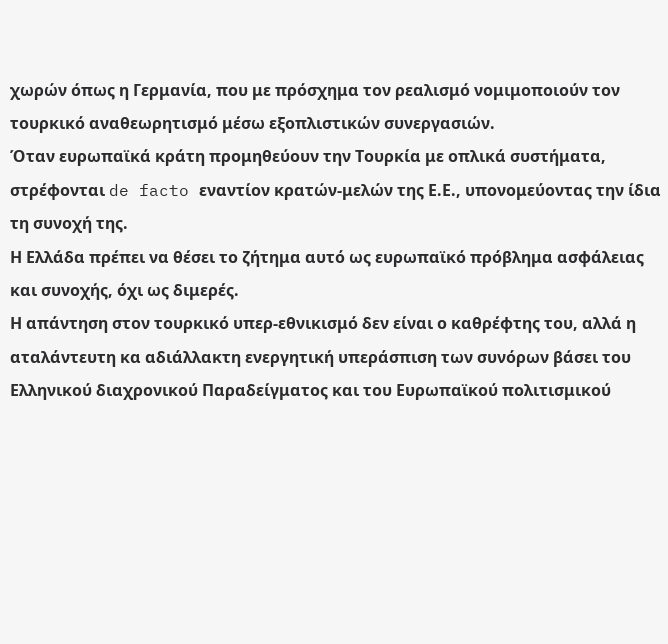χωρών όπως η Γερμανία, που με πρόσχημα τον ρεαλισμό νομιμοποιούν τον τουρκικό αναθεωρητισμό μέσω εξοπλιστικών συνεργασιών.
Όταν ευρωπαϊκά κράτη προμηθεύουν την Τουρκία με οπλικά συστήματα, στρέφονται de facto εναντίον κρατών-μελών της Ε.Ε., υπονομεύοντας την ίδια τη συνοχή της.
Η Ελλάδα πρέπει να θέσει το ζήτημα αυτό ως ευρωπαϊκό πρόβλημα ασφάλειας και συνοχής, όχι ως διμερές.
Η απάντηση στον τουρκικό υπερ-εθνικισμό δεν είναι ο καθρέφτης του, αλλά η αταλάντευτη κα αδιάλλακτη ενεργητική υπεράσπιση των συνόρων βάσει του Ελληνικού διαχρονικού Παραδείγματος και του Ευρωπαϊκού πολιτισμικού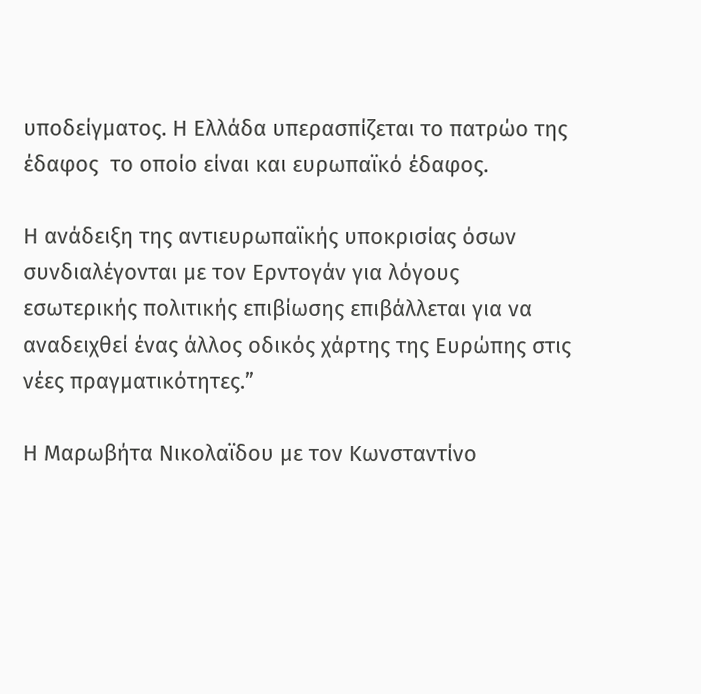υποδείγματος. Η Ελλάδα υπερασπίζεται το πατρώο της έδαφος  το οποίο είναι και ευρωπαϊκό έδαφος.

Η ανάδειξη της αντιευρωπαϊκής υποκρισίας όσων συνδιαλέγονται με τον Ερντογάν για λόγους εσωτερικής πολιτικής επιβίωσης επιβάλλεται για να αναδειχθεί ένας άλλος οδικός χάρτης της Ευρώπης στις νέες πραγματικότητες.”

Η Μαρωβήτα Νικολαϊδου με τον Κωνσταντίνο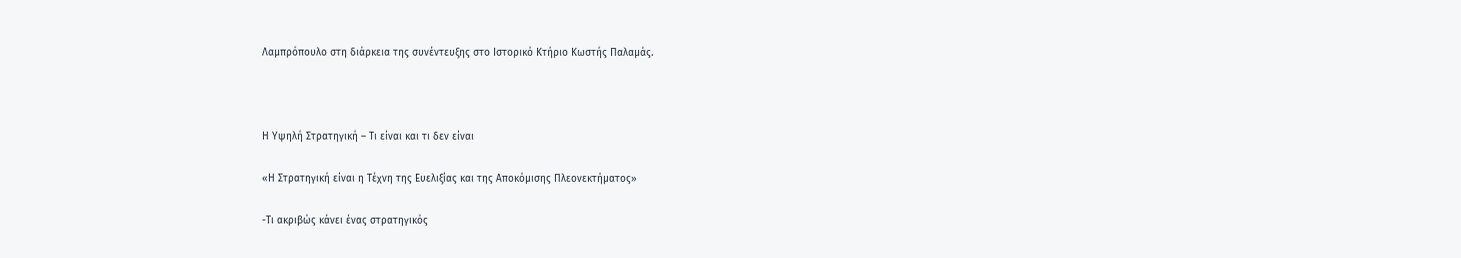Λαμπρόπουλο στη διάρκεια της συνέντευξης στο Ιστορικό Κτήριο Κωστής Παλαμάς.



Η Υψηλή Στρατηγική – Τι είναι και τι δεν είναι

«Η Στρατηγική είναι η Τέχνη της Ευελιξίας και της Αποκόμισης Πλεονεκτήματος»

-Τι ακριβώς κάνει ένας στρατηγικός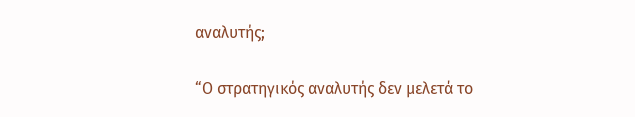αναλυτής;

“Ο στρατηγικός αναλυτής δεν μελετά το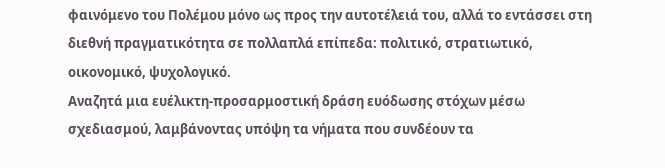φαινόμενο του Πολέμου μόνο ως προς την αυτοτέλειά του, αλλά το εντάσσει στη διεθνή πραγματικότητα σε πολλαπλά επίπεδα: πολιτικό, στρατιωτικό, οικονομικό, ψυχολογικό.
Αναζητά μια ευέλικτη-προσαρμοστική δράση ευόδωσης στόχων μέσω σχεδιασμού, λαμβάνοντας υπόψη τα νήματα που συνδέουν τα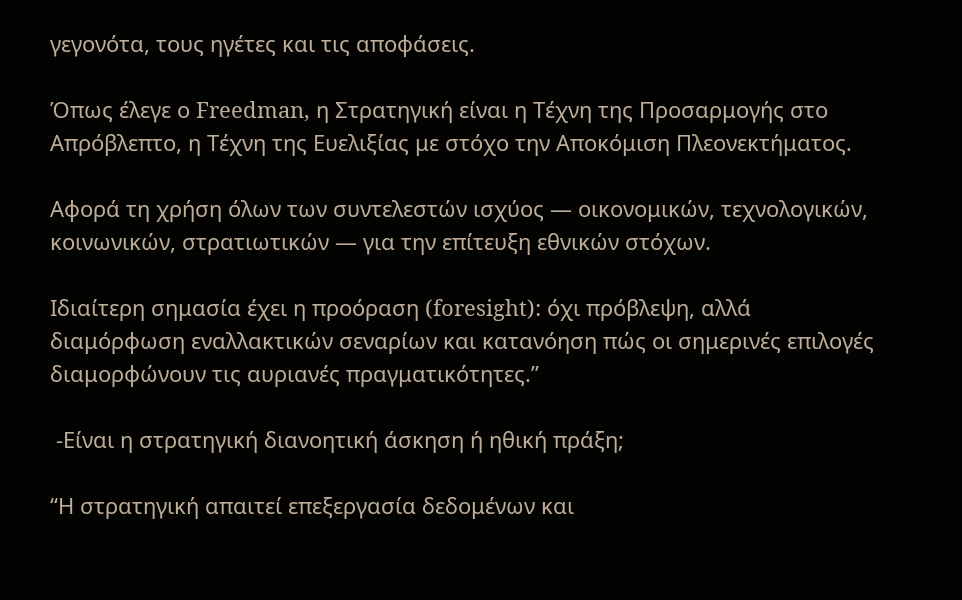γεγονότα, τους ηγέτες και τις αποφάσεις.

Όπως έλεγε ο Freedman, η Στρατηγική είναι η Τέχνη της Προσαρμογής στο Απρόβλεπτο, η Τέχνη της Ευελιξίας με στόχο την Αποκόμιση Πλεονεκτήματος.

Αφορά τη χρήση όλων των συντελεστών ισχύος — οικονομικών, τεχνολογικών, κοινωνικών, στρατιωτικών — για την επίτευξη εθνικών στόχων.

Ιδιαίτερη σημασία έχει η προόραση (foresight): όχι πρόβλεψη, αλλά διαμόρφωση εναλλακτικών σεναρίων και κατανόηση πώς οι σημερινές επιλογές διαμορφώνουν τις αυριανές πραγματικότητες.”

 -Είναι η στρατηγική διανοητική άσκηση ή ηθική πράξη;

“Η στρατηγική απαιτεί επεξεργασία δεδομένων και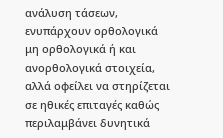ανάλυση τάσεων,  ενυπάρχουν ορθολογικά μη ορθολογικά ή και ανορθολογικά στοιχεία, αλλά οφείλει να στηρίζεται σε ηθικές επιταγές καθώς περιλαμβάνει δυνητικά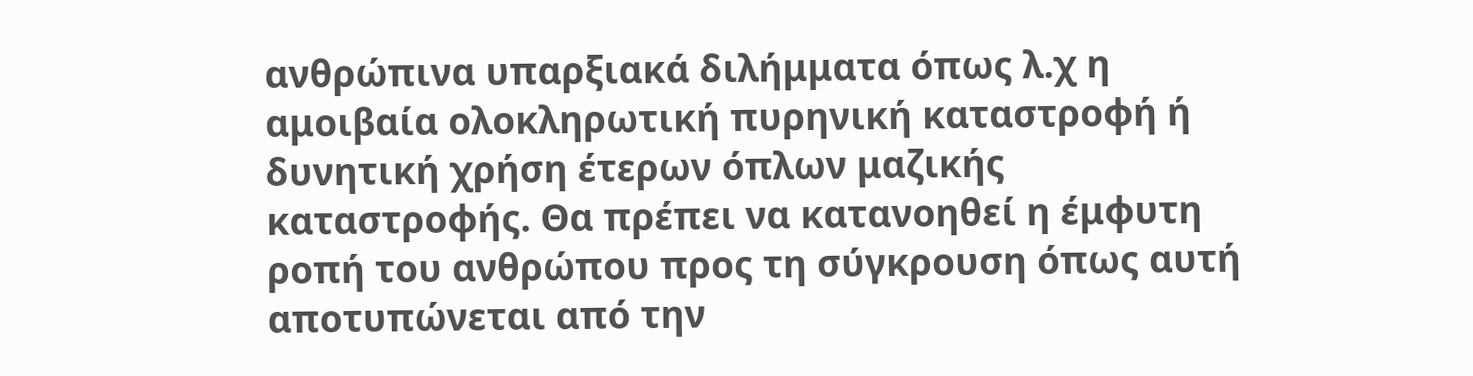ανθρώπινα υπαρξιακά διλήμματα όπως λ.χ η αμοιβαία ολοκληρωτική πυρηνική καταστροφή ή δυνητική χρήση έτερων όπλων μαζικής καταστροφής. Θα πρέπει να κατανοηθεί η έμφυτη ροπή του ανθρώπου προς τη σύγκρουση όπως αυτή αποτυπώνεται από την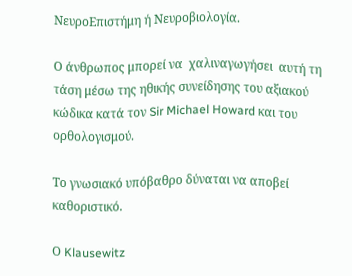ΝευροΕπιστήμη ή Νευροβιολογία.

Ο άνθρωπος μπορεί να  χαλιναγωγήσει  αυτή τη τάση μέσω της ηθικής συνείδησης του αξιακού κώδικα κατά τον Sir Michael Howard και του ορθολογισμού.

Το γνωσιακό υπόβαθρο δύναται να αποβεί καθοριστικό.

Ο Klausewitz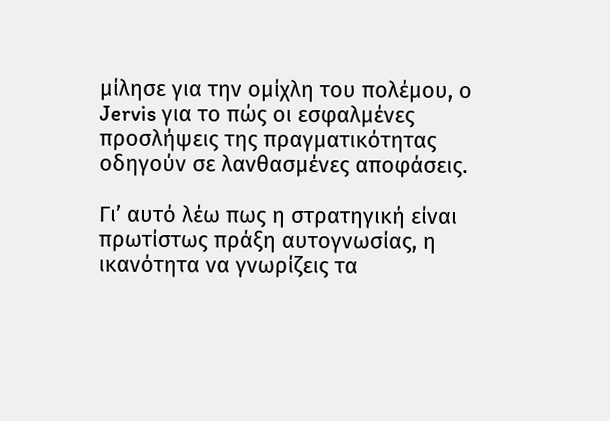μίλησε για την ομίχλη του πολέμου, ο Jervis για το πώς οι εσφαλμένες προσλήψεις της πραγματικότητας  οδηγούν σε λανθασμένες αποφάσεις.

Γι’ αυτό λέω πως η στρατηγική είναι πρωτίστως πράξη αυτογνωσίας, η ικανότητα να γνωρίζεις τα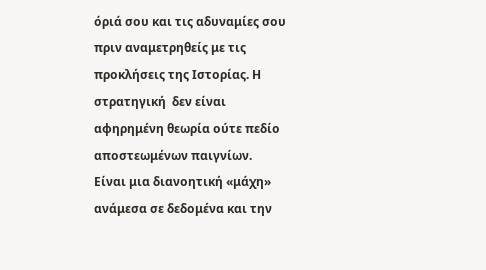όριά σου και τις αδυναμίες σου πριν αναμετρηθείς με τις προκλήσεις της Ιστορίας. Η στρατηγική  δεν είναι αφηρημένη θεωρία ούτε πεδίο αποστεωμένων παιγνίων.  Eίναι μια διανοητική «μάχη» ανάμεσα σε δεδομένα και την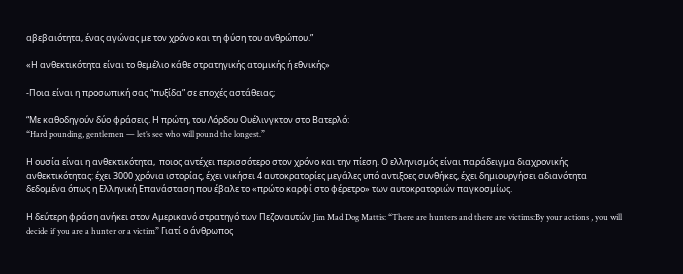αβεβαιότητα, ένας αγώνας με τον χρόνο και τη φύση του ανθρώπου.”

«Η ανθεκτικότητα είναι το θεμέλιο κάθε στρατηγικής ατομικής ή εθνικής»

-Ποια είναι η προσωπική σας “πυξίδα” σε εποχές αστάθειας;

“Με καθοδηγούν δύο φράσεις. Η πρώτη, του Λόρδου Ουέλινγκτον στο Βατερλό:
“Hard pounding, gentlemen — let’s see who will pound the longest.”

Η ουσία είναι η ανθεκτικότητα,  ποιος αντέχει περισσότερο στον χρόνο και την πίεση. Ο ελληνισμός είναι παράδειγμα διαχρονικής ανθεκτικότητας: έχει 3000 χρόνια ιστορίας, έχει νικήσει 4 αυτοκρατορίες μεγάλες υπό αντιξοες συνθήκες, έχει δημιουργήσει αδιανότητα δεδομένα όπως η Ελληνική Επανάσταση που έβαλε το «πρώτο καρφί στο φέρετρο» των αυτοκρατοριών παγκοσμίως.

Η δεύτερη φράση ανήκει στον Αμερικανό στρατηγό των Πεζοναυτών Jim Mad Dog Mattis: “There are hunters and there are victims:By your actions , you will decide if you are a hunter or a victim” Γιατί ο άνθρωπος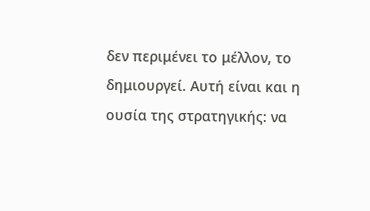δεν περιμένει το μέλλον, το δημιουργεί. Αυτή είναι και η ουσία της στρατηγικής: να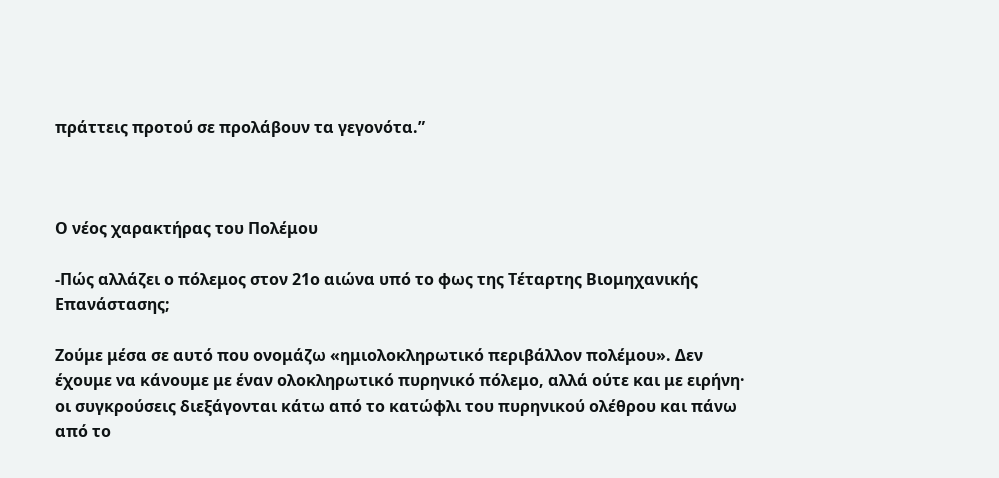πράττεις προτού σε προλάβουν τα γεγονότα.”



Ο νέος χαρακτήρας του Πολέμου

-Πώς αλλάζει ο πόλεμος στον 21ο αιώνα υπό το φως της Τέταρτης Βιομηχανικής Επανάστασης;

Ζούμε μέσα σε αυτό που ονομάζω «ημιολοκληρωτικό περιβάλλον πολέμου». Δεν έχουμε να κάνουμε με έναν ολοκληρωτικό πυρηνικό πόλεμο, αλλά ούτε και με ειρήνη· οι συγκρούσεις διεξάγονται κάτω από το κατώφλι του πυρηνικού ολέθρου και πάνω από το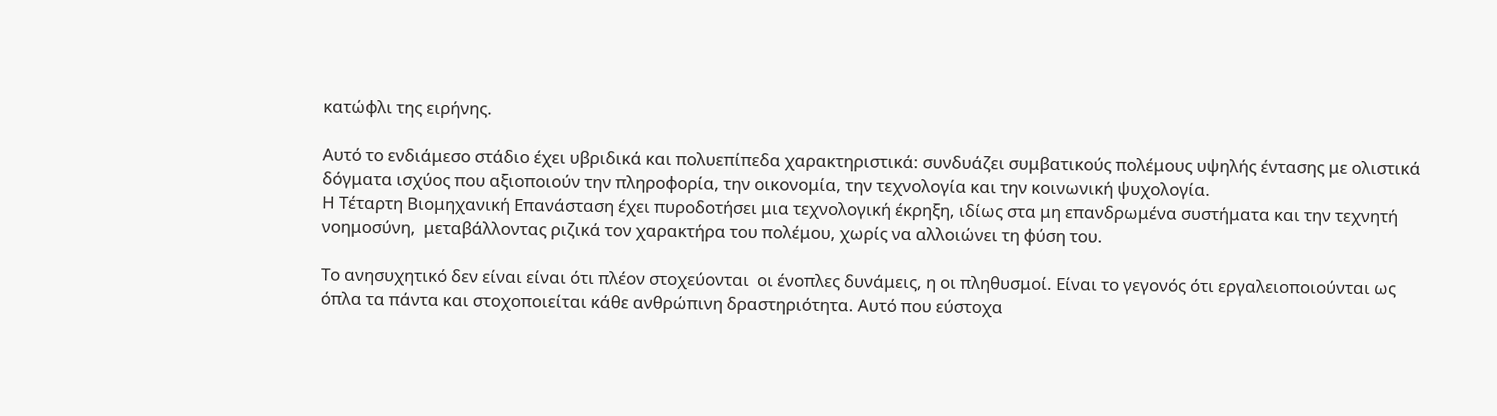κατώφλι της ειρήνης.

Αυτό το ενδιάμεσο στάδιο έχει υβριδικά και πολυεπίπεδα χαρακτηριστικά: συνδυάζει συμβατικούς πολέμους υψηλής έντασης με ολιστικά δόγματα ισχύος που αξιοποιούν την πληροφορία, την οικονομία, την τεχνολογία και την κοινωνική ψυχολογία.
Η Τέταρτη Βιομηχανική Επανάσταση έχει πυροδοτήσει μια τεχνολογική έκρηξη, ιδίως στα μη επανδρωμένα συστήματα και την τεχνητή νοημοσύνη,  μεταβάλλοντας ριζικά τον χαρακτήρα του πολέμου, χωρίς να αλλοιώνει τη φύση του.

Το ανησυχητικό δεν είναι είναι ότι πλέον στοχεύονται  οι ένοπλες δυνάμεις, η οι πληθυσμοί. Είναι το γεγονός ότι εργαλειοποιούνται ως όπλα τα πάντα και στοχοποιείται κάθε ανθρώπινη δραστηριότητα. Αυτό που εύστοχα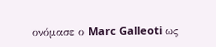ονόμασε ο Marc Galleoti ως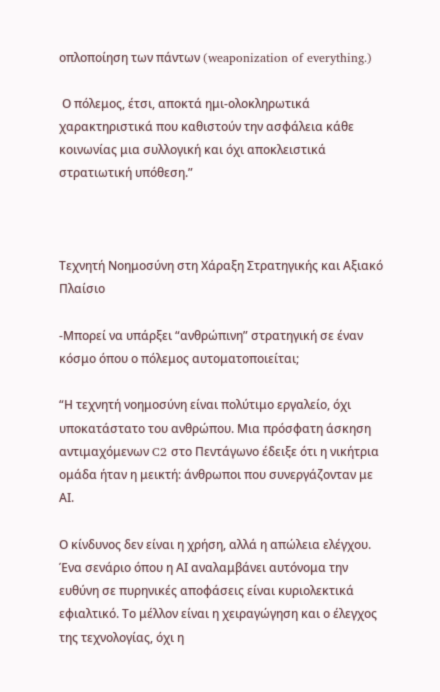οπλοποίηση των πάντων (weaponization of everything.)

 Ο πόλεμος, έτσι, αποκτά ημι-ολοκληρωτικά χαρακτηριστικά που καθιστούν την ασφάλεια κάθε κοινωνίας μια συλλογική και όχι αποκλειστικά στρατιωτική υπόθεση.”



Τεχνητή Νοημοσύνη στη Χάραξη Στρατηγικής και Αξιακό Πλαίσιο

-Μπορεί να υπάρξει “ανθρώπινη” στρατηγική σε έναν κόσμο όπου ο πόλεμος αυτοματοποιείται;

“Η τεχνητή νοημοσύνη είναι πολύτιμο εργαλείο, όχι υποκατάστατο του ανθρώπου. Μια πρόσφατη άσκηση αντιμαχόμενων C2 στο Πεντάγωνο έδειξε ότι η νικήτρια ομάδα ήταν η μεικτή: άνθρωποι που συνεργάζονταν με ΑΙ.

Ο κίνδυνος δεν είναι η χρήση, αλλά η απώλεια ελέγχου. Ένα σενάριο όπου η ΑΙ αναλαμβάνει αυτόνομα την ευθύνη σε πυρηνικές αποφάσεις είναι κυριολεκτικά εφιαλτικό. Το μέλλον είναι η χειραγώγηση και ο έλεγχος της τεχνολογίας, όχι η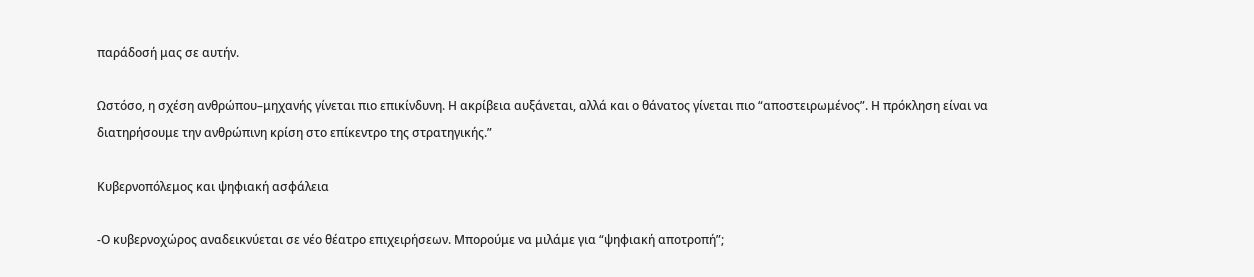παράδοσή μας σε αυτήν.

Ωστόσο, η σχέση ανθρώπου–μηχανής γίνεται πιο επικίνδυνη. Η ακρίβεια αυξάνεται, αλλά και ο θάνατος γίνεται πιο “αποστειρωμένος”. Η πρόκληση είναι να διατηρήσουμε την ανθρώπινη κρίση στο επίκεντρο της στρατηγικής.”

Κυβερνοπόλεμος και ψηφιακή ασφάλεια

-Ο κυβερνοχώρος αναδεικνύεται σε νέο θέατρο επιχειρήσεων. Μπορούμε να μιλάμε για “ψηφιακή αποτροπή”;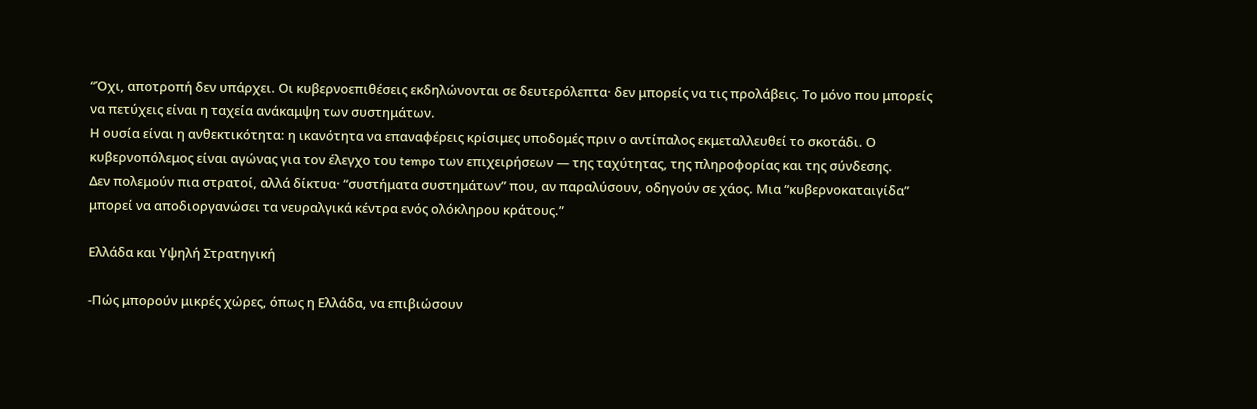“Όχι, αποτροπή δεν υπάρχει. Οι κυβερνοεπιθέσεις εκδηλώνονται σε δευτερόλεπτα· δεν μπορείς να τις προλάβεις. Το μόνο που μπορείς να πετύχεις είναι η ταχεία ανάκαμψη των συστημάτων.
Η ουσία είναι η ανθεκτικότητα: η ικανότητα να επαναφέρεις κρίσιμες υποδομές πριν ο αντίπαλος εκμεταλλευθεί το σκοτάδι. Ο κυβερνοπόλεμος είναι αγώνας για τον έλεγχο του tempo των επιχειρήσεων — της ταχύτητας, της πληροφορίας και της σύνδεσης.
Δεν πολεμούν πια στρατοί, αλλά δίκτυα· “συστήματα συστημάτων” που, αν παραλύσουν, οδηγούν σε χάος. Μια “κυβερνοκαταιγίδα” μπορεί να αποδιοργανώσει τα νευραλγικά κέντρα ενός ολόκληρου κράτους.”

Ελλάδα και Υψηλή Στρατηγική

-Πώς μπορούν μικρές χώρες, όπως η Ελλάδα, να επιβιώσουν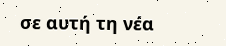σε αυτή τη νέα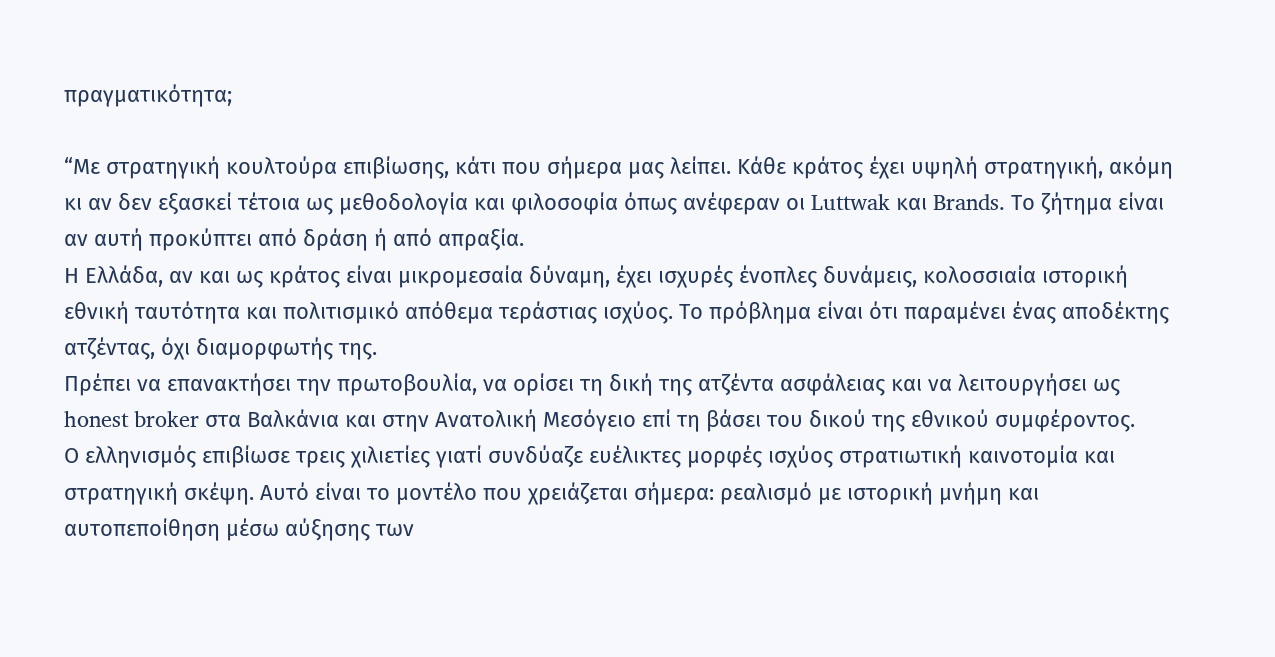πραγματικότητα;

“Με στρατηγική κουλτούρα επιβίωσης, κάτι που σήμερα μας λείπει. Κάθε κράτος έχει υψηλή στρατηγική, ακόμη κι αν δεν εξασκεί τέτοια ως μεθοδολογία και φιλοσοφία όπως ανέφεραν οι Luttwak και Brands. Το ζήτημα είναι αν αυτή προκύπτει από δράση ή από απραξία.
Η Ελλάδα, αν και ως κράτος είναι μικρομεσαία δύναμη, έχει ισχυρές ένοπλες δυνάμεις, κολοσσιαία ιστορική εθνική ταυτότητα και πολιτισμικό απόθεμα τεράστιας ισχύος. Το πρόβλημα είναι ότι παραμένει ένας αποδέκτης ατζέντας, όχι διαμορφωτής της.
Πρέπει να επανακτήσει την πρωτοβουλία, να ορίσει τη δική της ατζέντα ασφάλειας και να λειτουργήσει ως honest broker στα Βαλκάνια και στην Ανατολική Μεσόγειο επί τη βάσει του δικού της εθνικού συμφέροντος.
Ο ελληνισμός επιβίωσε τρεις χιλιετίες γιατί συνδύαζε ευέλικτες μορφές ισχύος στρατιωτική καινοτομία και στρατηγική σκέψη. Αυτό είναι το μοντέλο που χρειάζεται σήμερα: ρεαλισμό με ιστορική μνήμη και αυτοπεποίθηση μέσω αύξησης των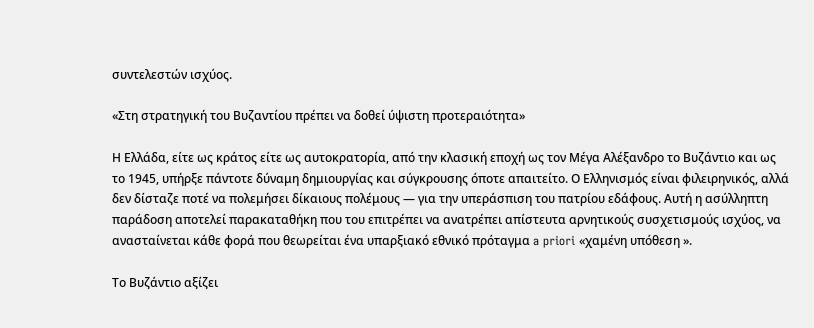συντελεστών ισχύος.

«Στη στρατηγική του Βυζαντίου πρέπει να δοθεί ύψιστη προτεραιότητα»

Η Ελλάδα, είτε ως κράτος είτε ως αυτοκρατορία, από την κλασική εποχή ως τον Μέγα Αλέξανδρο το Βυζάντιο και ως το 1945, υπήρξε πάντοτε δύναμη δημιουργίας και σύγκρουσης όποτε απαιτείτο. Ο Ελληνισμός είναι φιλειρηνικός, αλλά δεν δίσταζε ποτέ να πολεμήσει δίκαιους πολέμους — για την υπεράσπιση του πατρίου εδάφους. Αυτή η ασύλληπτη παράδοση αποτελεί παρακαταθήκη που του επιτρέπει να ανατρέπει απίστευτα αρνητικούς συσχετισμούς ισχύος, να ανασταίνεται κάθε φορά που θεωρείται ένα υπαρξιακό εθνικό πρόταγμα a priori «χαμένη υπόθεση ».

Το Βυζάντιο αξίζει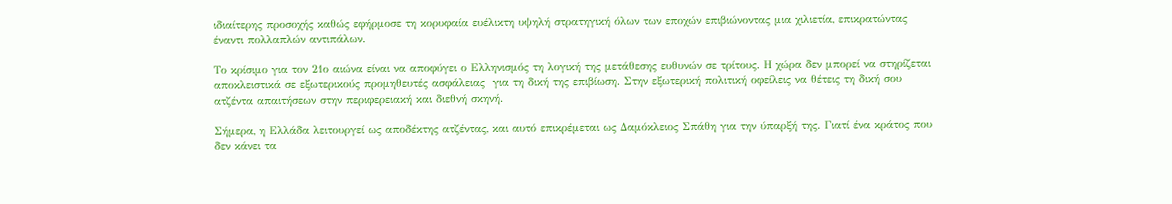ιδιαίτερης προσοχής καθώς εφήρμοσε τη κορυφαία ευέλικτη υψηλή στρατηγική όλων των εποχών επιβιώνοντας μια χιλιετία, επικρατώντας έναντι πολλαπλών αντιπάλων.

Το κρίσιμο για τον 21ο αιώνα είναι να αποφύγει ο Ελληνισμός τη λογική της μετάθεσης ευθυνών σε τρίτους. Η χώρα δεν μπορεί να στηρίζεται αποκλειστικά σε εξωτερικούς προμηθευτές ασφάλειας  για τη δική της επιβίωση. Στην εξωτερική πολιτική οφείλεις να θέτεις τη δική σου ατζέντα απαιτήσεων στην περιφερειακή και διεθνή σκηνή.

Σήμερα, η Ελλάδα λειτουργεί ως αποδέκτης ατζέντας, και αυτό επικρέμεται ως Δαμόκλειος Σπάθη για την ύπαρξή της. Γιατί ένα κράτος που δεν κάνει τα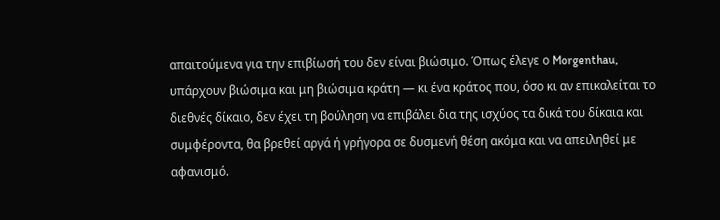απαιτούμενα για την επιβίωσή του δεν είναι βιώσιμο. Όπως έλεγε ο Morgenthau, υπάρχουν βιώσιμα και μη βιώσιμα κράτη — κι ένα κράτος που, όσο κι αν επικαλείται το διεθνές δίκαιο, δεν έχει τη βούληση να επιβάλει δια της ισχύος τα δικά του δίκαια και συμφέροντα, θα βρεθεί αργά ή γρήγορα σε δυσμενή θέση ακόμα και να απειληθεί με αφανισμό.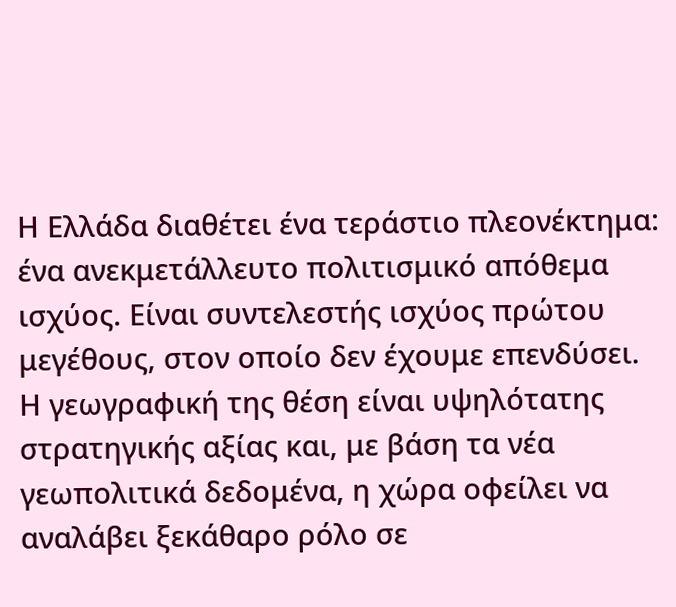Η Ελλάδα διαθέτει ένα τεράστιο πλεονέκτημα: ένα ανεκμετάλλευτο πολιτισμικό απόθεμα ισχύος. Είναι συντελεστής ισχύος πρώτου μεγέθους, στον οποίο δεν έχουμε επενδύσει. Η γεωγραφική της θέση είναι υψηλότατης στρατηγικής αξίας και, με βάση τα νέα γεωπολιτικά δεδομένα, η χώρα οφείλει να αναλάβει ξεκάθαρο ρόλο σε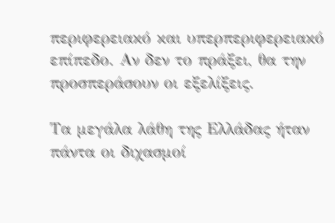περιφερειακό και υπερπεριφερειακό επίπεδο. Αν δεν το πράξει, θα την προσπεράσουν οι εξελίξεις.

Τα μεγάλα λάθη της Ελλάδας ήταν πάντα οι διχασμοί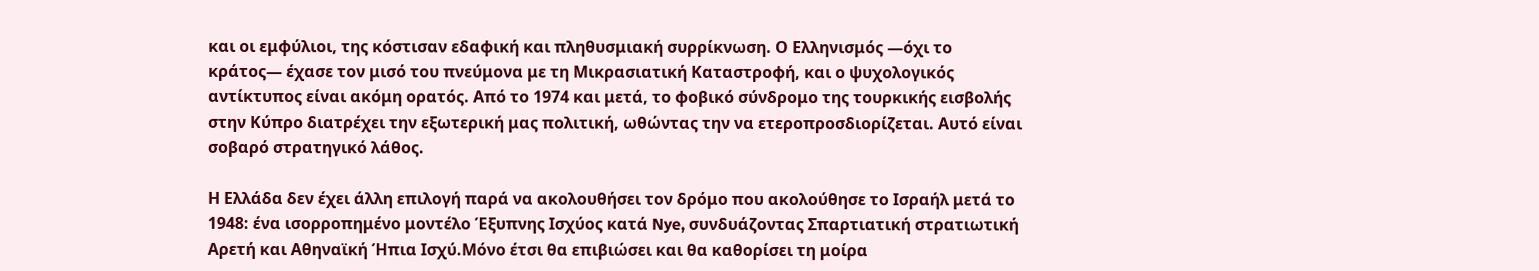και οι εμφύλιοι, της κόστισαν εδαφική και πληθυσμιακή συρρίκνωση. Ο Ελληνισμός —όχι το κράτος— έχασε τον μισό του πνεύμονα με τη Μικρασιατική Καταστροφή, και ο ψυχολογικός αντίκτυπος είναι ακόμη ορατός. Από το 1974 και μετά, το φοβικό σύνδρομο της τουρκικής εισβολής στην Κύπρο διατρέχει την εξωτερική μας πολιτική, ωθώντας την να ετεροπροσδιορίζεται. Αυτό είναι σοβαρό στρατηγικό λάθος.

Η Ελλάδα δεν έχει άλλη επιλογή παρά να ακολουθήσει τον δρόμο που ακολούθησε το Ισραήλ μετά το 1948: ένα ισορροπημένο μοντέλο Έξυπνης Ισχύος κατά Nye, συνδυάζοντας Σπαρτιατική στρατιωτική Αρετή και Αθηναϊκή Ήπια Ισχύ.Μόνο έτσι θα επιβιώσει και θα καθορίσει τη μοίρα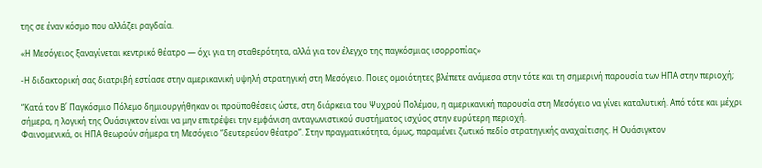της σε έναν κόσμο που αλλάζει ραγδαία.

«Η Μεσόγειος ξαναγίνεται κεντρικό θέατρο — όχι για τη σταθερότητα, αλλά για τον έλεγχο της παγκόσμιας ισορροπίας»

-Η διδακτορική σας διατριβή εστίασε στην αμερικανική υψηλή στρατηγική στη Μεσόγειο. Ποιες ομοιότητες βλέπετε ανάμεσα στην τότε και τη σημερινή παρουσία των ΗΠΑ στην περιοχή;

“Κατά τον Β΄ Παγκόσμιο Πόλεμο δημιουργήθηκαν οι προϋποθέσεις ώστε, στη διάρκεια του Ψυχρού Πολέμου, η αμερικανική παρουσία στη Μεσόγειο να γίνει καταλυτική. Από τότε και μέχρι σήμερα, η λογική της Ουάσιγκτον είναι να μην επιτρέψει την εμφάνιση ανταγωνιστικού συστήματος ισχύος στην ευρύτερη περιοχή.
Φαινομενικά, οι ΗΠΑ θεωρούν σήμερα τη Μεσόγειο “δευτερεύον θέατρο”. Στην πραγματικότητα, όμως, παραμένει ζωτικό πεδίο στρατηγικής αναχαίτισης. Η Ουάσιγκτον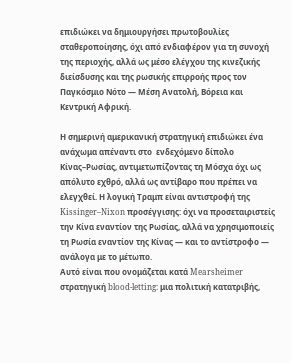επιδιώκει να δημιουργήσει πρωτοβουλίες σταθεροποίησης, όχι από ενδιαφέρον για τη συνοχή της περιοχής, αλλά ως μέσο ελέγχου της κινεζικής διείσδυσης και της ρωσικής επιρροής προς τον Παγκόσμιο Νότο — Μέση Ανατολή, Βόρεια και Κεντρική Αφρική.

Η σημερινή αμερικανική στρατηγική επιδιώκει ένα ανάχωμα απέναντι στο  ενδεχόμενο δίπολο Κίνας–Ρωσίας, αντιμετωπίζοντας τη Μόσχα όχι ως απόλυτο εχθρό, αλλά ως αντίβαρο που πρέπει να ελεγχθεί. Η λογική Τραμπ είναι αντιστροφή της Kissinger–Nixon προσέγγισης: όχι να προσεταιριστείς την Κίνα εναντίον της Ρωσίας, αλλά να χρησιμοποιείς τη Ρωσία εναντίον της Κίνας — και το αντίστροφο — ανάλογα με το μέτωπο.
Αυτό είναι που ονομάζεται κατά Mearsheimer στρατηγική blood-letting: μια πολιτική κατατριβής,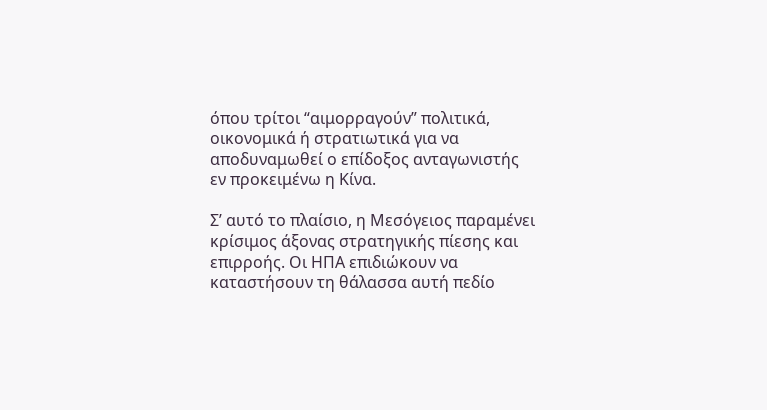όπου τρίτοι “αιμορραγούν” πολιτικά, οικονομικά ή στρατιωτικά για να αποδυναμωθεί ο επίδοξος ανταγωνιστής εν προκειμένω η Κίνα.

Σ’ αυτό το πλαίσιο, η Μεσόγειος παραμένει κρίσιμος άξονας στρατηγικής πίεσης και επιρροής. Οι ΗΠΑ επιδιώκουν να καταστήσουν τη θάλασσα αυτή πεδίο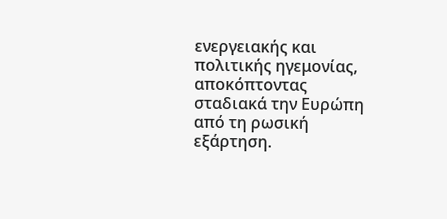ενεργειακής και πολιτικής ηγεμονίας, αποκόπτοντας σταδιακά την Ευρώπη από τη ρωσική εξάρτηση.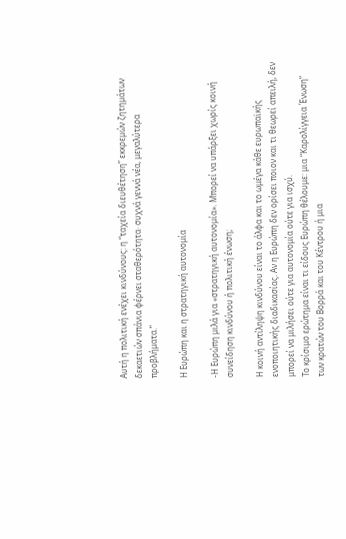Αυτή η πολιτική ενέχει κινδύνους: η “ταχεία διευθέτηση” εκκρεμών ζητημάτων δεκαετιών σπάνια φέρνει σταθερότητα· συχνά γεννά νέα, μεγαλύτερα προβλήματα.”

Η Ευρώπη και η στρατηγική αυτονομία

-Η Ευρώπη μιλά για «στρατηγική αυτονομία». Μπορεί να υπάρξει χωρίς κοινή συνείδηση κινδύνου ή πολιτική ένωση;

Η κοινή αντίληψη κινδύνου είναι το άλφα και το ωμέγα κάθε ευρωπαϊκής ενοποιητικής διαδικασίας. Αν η Ευρώπη δεν ορίσει ποιον και τι θεωρεί απειλή, δεν μπορεί να μιλήσει ούτε για αυτονομία ούτε για ισχύ.
Το κρίσιμο ερώτημα είναι τι είδους Ευρώπη θέλουμε: μια “Καρολίγγεια Ένωση” των κρατών του Βορρά και του Κέντρου ή μια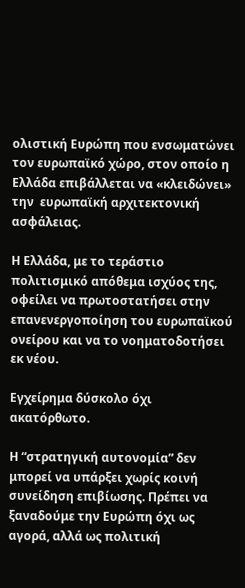ολιστική Ευρώπη που ενσωματώνει τον ευρωπαϊκό χώρο, στον οποίο η Ελλάδα επιβάλλεται να «κλειδώνει» την  ευρωπαϊκή αρχιτεκτονική ασφάλειας.

Η Ελλάδα, με το τεράστιο πολιτισμικό απόθεμα ισχύος της, οφείλει να πρωτοστατήσει στην επανενεργοποίηση του ευρωπαϊκού ονείρου και να το νοηματοδοτήσει εκ νέου.

Εγχείρημα δύσκολο όχι ακατόρθωτο.

Η “στρατηγική αυτονομία” δεν μπορεί να υπάρξει χωρίς κοινή συνείδηση επιβίωσης. Πρέπει να ξαναδούμε την Ευρώπη όχι ως αγορά, αλλά ως πολιτική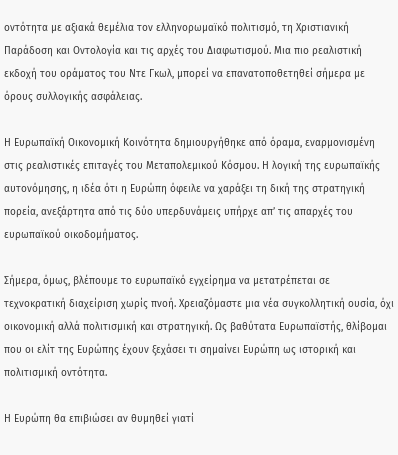οντότητα με αξιακά θεμέλια τον ελληνορωμαϊκό πολιτισμό, τη Χριστιανική Παράδοση και Οντολογία και τις αρχές του Διαφωτισμού. Μια πιο ρεαλιστική εκδοχή του οράματος του Ντε Γκωλ, μπορεί να επανατοποθετηθεί σήμερα με όρους συλλογικής ασφάλειας.

Η Ευρωπαϊκή Οικονομική Κοινότητα δημιουργήθηκε από όραμα, εναρμονισμένη στις ρεαλιστικές επιταγές του Μεταπολεμικού Κόσμου. Η λογική της ευρωπαϊκής αυτονόμησης, η ιδέα ότι η Ευρώπη όφειλε να χαράξει τη δική της στρατηγική πορεία, ανεξάρτητα από τις δύο υπερδυνάμεις υπήρχε απ’ τις απαρχές του ευρωπαϊκού οικοδομήματος.

Σήμερα, όμως, βλέπουμε το ευρωπαϊκό εγχείρημα να μετατρέπεται σε τεχνοκρατική διαχείριση χωρίς πνοή. Χρειαζόμαστε μια νέα συγκολλητική ουσία, όχι οικονομική αλλά πολιτισμική και στρατηγική. Ως βαθύτατα Ευρωπαϊστής, θλίβομαι που οι ελίτ της Ευρώπης έχουν ξεχάσει τι σημαίνει Ευρώπη ως ιστορική και πολιτισμική οντότητα.

Η Ευρώπη θα επιβιώσει αν θυμηθεί γιατί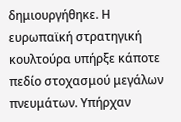δημιουργήθηκε. Η ευρωπαϊκή στρατηγική κουλτούρα υπήρξε κάποτε πεδίο στοχασμού μεγάλων πνευμάτων. Υπήρχαν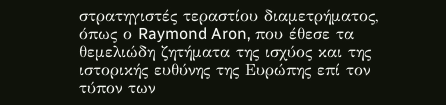στρατηγιστές τεραστίου διαμετρήματος, όπως ο Raymond Aron, που έθεσε τα θεμελιώδη ζητήματα της ισχύος και της ιστορικής ευθύνης της Ευρώπης επί τον τύπον των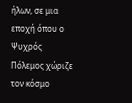ήλων, σε μια εποχή όπου ο Ψυχρός Πόλεμος χώριζε τον κόσμο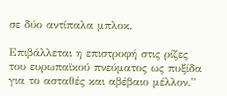σε δύο αντίπαλα μπλοκ.

Επιβάλλεται η επιστροφή στις ρίζες του ευρωπαϊκού πνεύματος ως πυξίδα για το ασταθές και αβέβαιο μέλλον.”